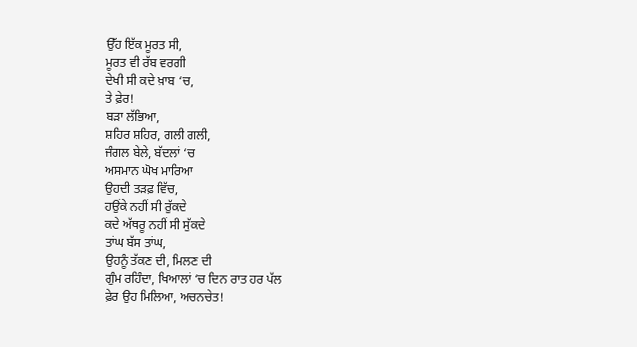ਉੱਹ ਇੱਕ ਮੂਰਤ ਸੀ,
ਮੂਰਤ ਵੀ ਰੱਬ ਵਰਗੀ
ਦੇਖੀ ਸੀ ਕਦੇ ਖ਼ਾਬ ‘ਚ,
ਤੇ ਫ਼ੇਰ!
ਬੜਾ ਲੱਭਿਆ,
ਸ਼ਹਿਰ ਸ਼ਹਿਰ, ਗਲੀ ਗਲੀ,
ਜੰਗਲ ਬੇਲੇ, ਬੱਦਲਾਂ ‘ਚ
ਅਸਮਾਨ ਘੋਖ ਮਾਰਿਆ
ਉਹਦੀ ਤੜਫ਼ ਵਿੱਚ,
ਹਉਂਕੇ ਨਹੀਂ ਸੀ ਰੁੱਕਦੇ
ਕਦੇ ਅੱਥਰੂ ਨਹੀਂ ਸੀ ਸੁੱਕਦੇ
ਤਾਂਘ ਬੱਸ ਤਾਂਘ,
ਉਹਨੂੰ ਤੱਕਣ ਦੀ, ਮਿਲਣ ਦੀ
ਗੁੰਮ ਰਹਿੰਦਾ, ਖਿਆਲਾਂ ‘ਚ ਦਿਨ ਰਾਤ ਹਰ ਪੱਲ
ਫ਼ੇਰ ਉਹ ਮਿਲਿਆ, ਅਚਨਚੇਤ!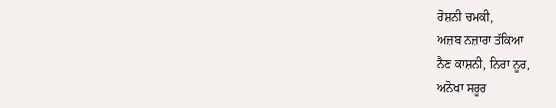ਰੋਸ਼ਨੀ ਚਮਕੀ,
ਅਜ਼ਬ ਨਜ਼ਾਰਾ ਤੱਕਿਆ
ਨੈਣ ਕਾਸ਼ਨੀ, ਨਿਰਾ ਨੂਰ,
ਅਨੋਖਾ ਸਰੂਰ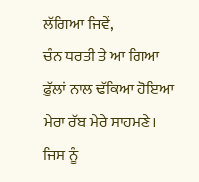ਲੱਗਿਆ ਜਿਵੇਂ,
ਚੰਨ ਧਰਤੀ ਤੇ ਆ ਗਿਆ
ਫ਼ੁੱਲਾਂ ਨਾਲ ਢੱਕਿਆ ਹੋਇਆ
ਮੇਰਾ ਰੱਬ ਮੇਰੇ ਸਾਹਮਣੇ।
ਜਿਸ ਨੂੰ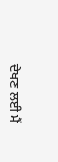ਦੇਖਣ ਲਈ ਮੈਂ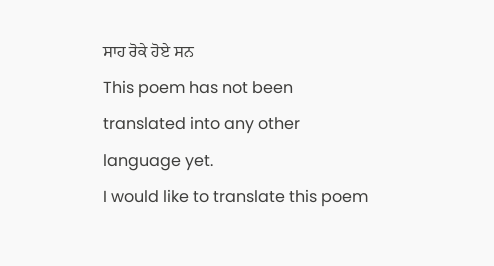ਸਾਹ ਰੋਕੇ ਹੋਏ ਸਨ
This poem has not been translated into any other language yet.
I would like to translate this poem